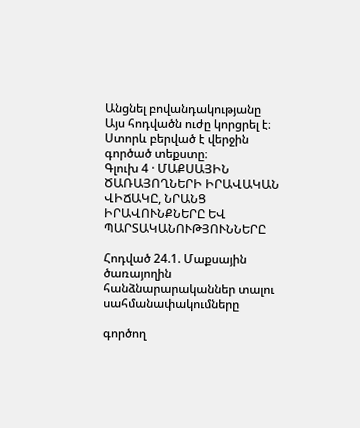Անցնել բովանդակությանը
Այս հոդվածն ուժը կորցրել է։ Ստորև բերված է վերջին գործած տեքստը։
Գլուխ 4 · ՄԱՔՍԱՅԻՆ ԾԱՌԱՅՈՂՆԵՐԻ ԻՐԱՎԱԿԱՆ ՎԻՃԱԿԸ, ՆՐԱՆՑ ԻՐԱՎՈՒՆՔՆԵՐԸ ԵՎ ՊԱՐՏԱԿԱՆՈՒԹՅՈՒՆՆԵՐԸ

Հոդված 24.1. Մաքսային ծառայողին հանձնարարականներ տալու սահմանափակումները

գործող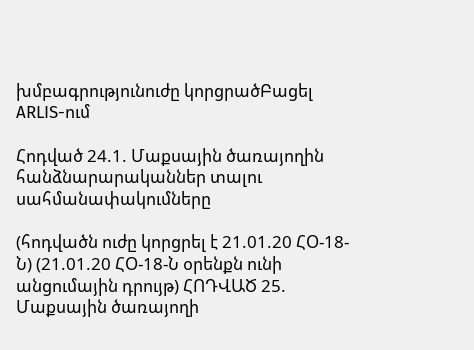խմբագրությունուժը կորցրածԲացել ARLIS-ում

Հոդված 24.1. Մաքսային ծառայողին հանձնարարականներ տալու սահմանափակումները

(հոդվածն ուժը կորցրել է 21.01.20 ՀՕ-18-Ն) (21.01.20 ՀՕ-18-Ն օրենքն ունի անցումային դրույթ) ՀՈԴՎԱԾ 25. Մաքսային ծառայողի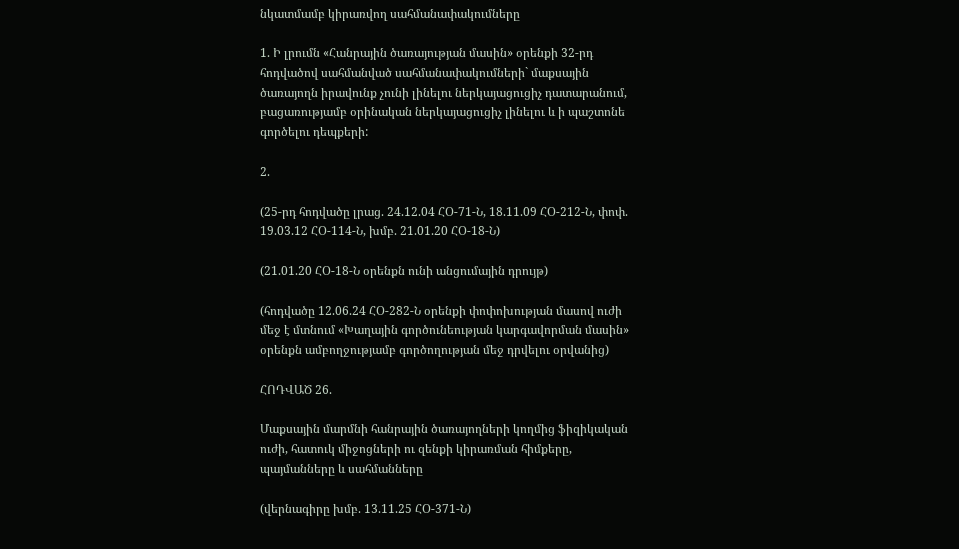նկատմամբ կիրառվող սահմանափակումները

1. Ի լրումն «Հանրային ծառայության մասին» օրենքի 32-րդ հոդվածով սահմանված սահմանափակումների` մաքսային ծառայողն իրավունք չունի լինելու ներկայացուցիչ դատարանում, բացառությամբ օրինական ներկայացուցիչ լինելու և ի պաշտոնե գործելու դեպքերի:

2.

(25-րդ հոդվածը լրաց. 24.12.04 ՀՕ-71-Ն, 18.11.09 ՀՕ-212-Ն, փոփ. 19.03.12 ՀՕ-114-Ն, խմբ. 21.01.20 ՀՕ-18-Ն)

(21.01.20 ՀՕ-18-Ն օրենքն ունի անցումային դրույթ)

(հոդվածը 12.06.24 ՀՕ-282-Ն օրենքի փոփոխության մասով ուժի մեջ է մտնում «Խաղային գործունեության կարգավորման մասին» օրենքն ամբողջությամբ գործողության մեջ դրվելու օրվանից)

ՀՈԴՎԱԾ 26.

Մաքսային մարմնի հանրային ծառայողների կողմից ֆիզիկական ուժի, հատուկ միջոցների ու զենքի կիրառման հիմքերը, պայմանները և սահմանները

(վերնագիրը խմբ. 13.11.25 ՀՕ-371-Ն)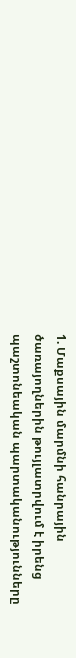1. Մաքսային մարմնի հանրային ծառայողներին թույլատրվում է իրենց պաշտոնեական պարտականությունները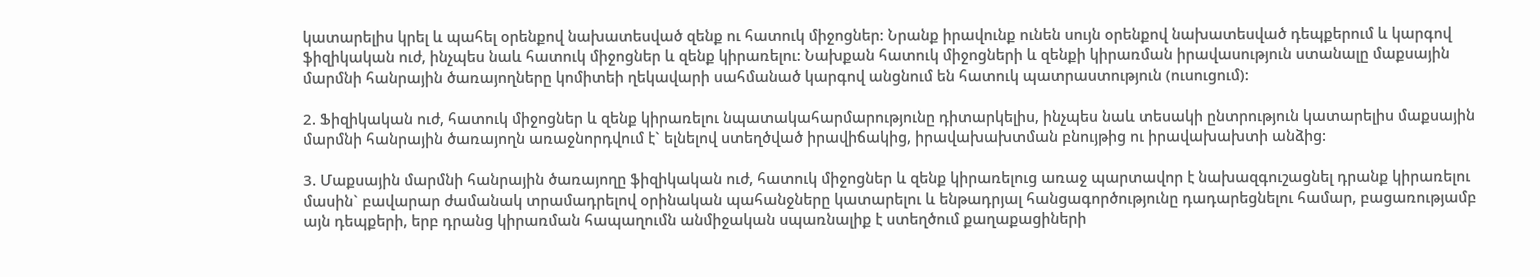կատարելիս կրել և պահել օրենքով նախատեսված զենք ու հատուկ միջոցներ: Նրանք իրավունք ունեն սույն օրենքով նախատեսված դեպքերում և կարգով ֆիզիկական ուժ, ինչպես նաև հատուկ միջոցներ և զենք կիրառելու: Նախքան հատուկ միջոցների և զենքի կիրառման իրավասություն ստանալը մաքսային մարմնի հանրային ծառայողները կոմիտեի ղեկավարի սահմանած կարգով անցնում են հատուկ պատրաստություն (ուսուցում):

2. Ֆիզիկական ուժ, հատուկ միջոցներ և զենք կիրառելու նպատակահարմարությունը դիտարկելիս, ինչպես նաև տեսակի ընտրություն կատարելիս մաքսային մարմնի հանրային ծառայողն առաջնորդվում է` ելնելով ստեղծված իրավիճակից, իրավախախտման բնույթից ու իրավախախտի անձից:

3. Մաքսային մարմնի հանրային ծառայողը ֆիզիկական ուժ, հատուկ միջոցներ և զենք կիրառելուց առաջ պարտավոր է նախազգուշացնել դրանք կիրառելու մասին` բավարար ժամանակ տրամադրելով օրինական պահանջները կատարելու և ենթադրյալ հանցագործությունը դադարեցնելու համար, բացառությամբ այն դեպքերի, երբ դրանց կիրառման հապաղումն անմիջական սպառնալիք է ստեղծում քաղաքացիների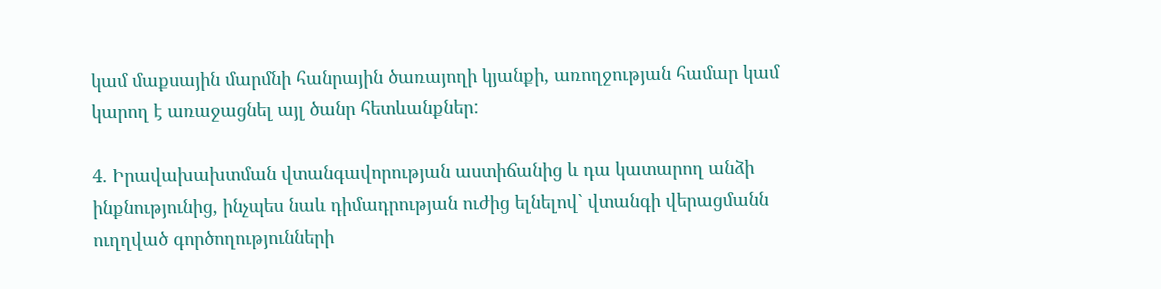կամ մաքսային մարմնի հանրային ծառայողի կյանքի, առողջության համար կամ կարող է առաջացնել այլ ծանր հետևանքներ:

4. Իրավախախտման վտանգավորության աստիճանից և դա կատարող անձի ինքնությունից, ինչպես նաև դիմադրության ուժից ելնելով` վտանգի վերացմանն ուղղված գործողությունների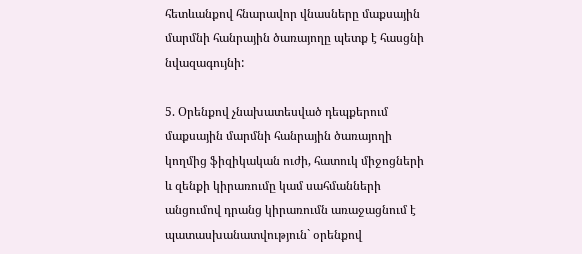հետևանքով հնարավոր վնասները մաքսային մարմնի հանրային ծառայողը պետք է հասցնի նվազագույնի:

5. Օրենքով չնախատեսված դեպքերում մաքսային մարմնի հանրային ծառայողի կողմից ֆիզիկական ուժի, հատուկ միջոցների և զենքի կիրառումը կամ սահմանների անցումով դրանց կիրառումն առաջացնում է պատասխանատվություն` օրենքով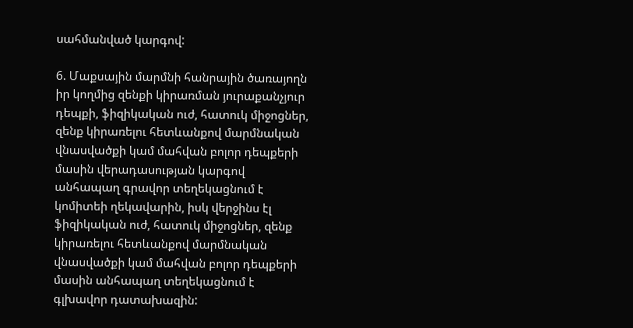սահմանված կարգով:

6. Մաքսային մարմնի հանրային ծառայողն իր կողմից զենքի կիրառման յուրաքանչյուր դեպքի, ֆիզիկական ուժ, հատուկ միջոցներ, զենք կիրառելու հետևանքով մարմնական վնասվածքի կամ մահվան բոլոր դեպքերի մասին վերադասության կարգով անհապաղ գրավոր տեղեկացնում է կոմիտեի ղեկավարին, իսկ վերջինս էլ ֆիզիկական ուժ, հատուկ միջոցներ, զենք կիրառելու հետևանքով մարմնական վնասվածքի կամ մահվան բոլոր դեպքերի մասին անհապաղ տեղեկացնում է գլխավոր դատախազին: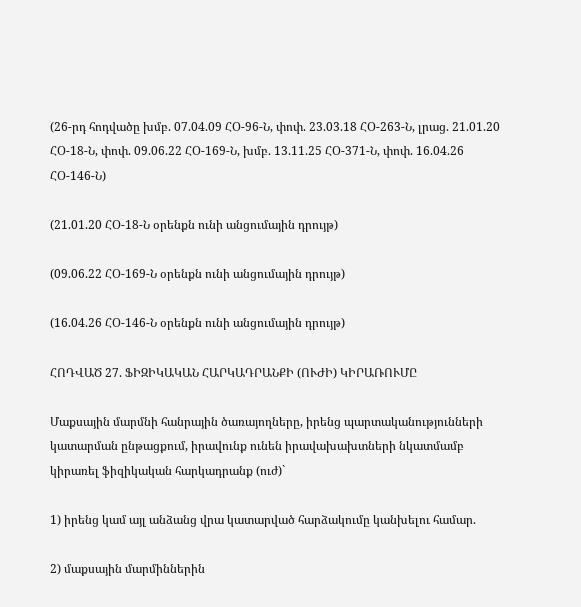(26-րդ հոդվածը խմբ. 07.04.09 ՀՕ-96-Ն, փոփ. 23.03.18 ՀՕ-263-Ն, լրաց. 21.01.20 ՀՕ-18-Ն, փոփ. 09.06.22 ՀՕ-169-Ն, խմբ. 13.11.25 ՀՕ-371-Ն, փոփ. 16.04.26 ՀՕ-146-Ն)

(21.01.20 ՀՕ-18-Ն օրենքն ունի անցումային դրույթ)

(09.06.22 ՀՕ-169-Ն օրենքն ունի անցումային դրույթ)

(16.04.26 ՀՕ-146-Ն օրենքն ունի անցումային դրույթ)

ՀՈԴՎԱԾ 27. ՖԻԶԻԿԱԿԱՆ ՀԱՐԿԱԴՐԱՆՔԻ (ՈՒԺԻ) ԿԻՐԱՌՈՒՄԸ

Մաքսային մարմնի հանրային ծառայողները, իրենց պարտականությունների կատարման ընթացքում, իրավունք ունեն իրավախախտների նկատմամբ կիրառել ֆիզիկական հարկադրանք (ուժ)`

1) իրենց կամ այլ անձանց վրա կատարված հարձակումը կանխելու համար.

2) մաքսային մարմիններին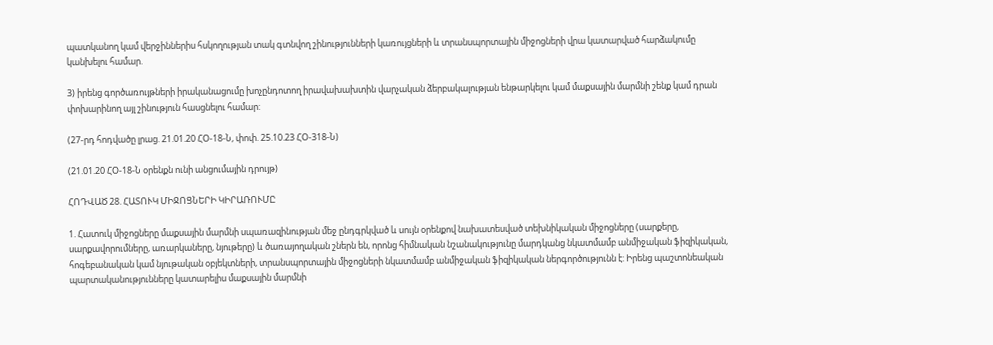պատկանող կամ վերջիններիս հսկողության տակ գտնվող շինությունների կառույցների և տրանսպորտային միջոցների վրա կատարված հարձակումը կանխելու համար.

3) իրենց գործառույթների իրականացումը խոչընդոտող իրավախախտին վարչական ձերբակալության ենթարկելու կամ մաքսային մարմնի շենք կամ դրան փոխարինող այլ շինություն հասցնելու համար:

(27-րդ հոդվածը լրաց. 21.01.20 ՀՕ-18-Ն, փոփ. 25.10.23 ՀՕ-318-Ն)

(21.01.20 ՀՕ-18-Ն օրենքն ունի անցումային դրույթ)

ՀՈԴՎԱԾ 28. ՀԱՏՈՒԿ ՄԻՋՈՑՆԵՐԻ ԿԻՐԱՌՈՒՄԸ

1. Հատուկ միջոցները մաքսային մարմնի սպառազինության մեջ ընդգրկված և սույն օրենքով նախատեսված տեխնիկական միջոցները (սարքերը, սարքավորումները, առարկաները, նյութերը) և ծառայողական շներն են, որոնց հիմնական նշանակությունը մարդկանց նկատմամբ անմիջական ֆիզիկական, հոգեբանական կամ նյութական օբյեկտների, տրանսպորտային միջոցների նկատմամբ անմիջական ֆիզիկական ներգործությունն է: Իրենց պաշտոնեական պարտականությունները կատարելիս մաքսային մարմնի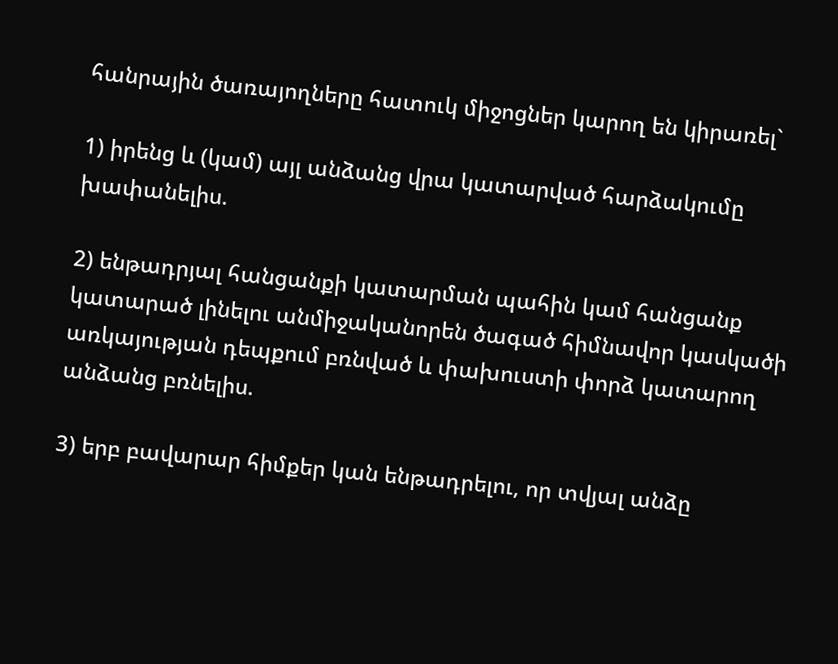հանրային ծառայողները հատուկ միջոցներ կարող են կիրառել`

1) իրենց և (կամ) այլ անձանց վրա կատարված հարձակումը խափանելիս.

2) ենթադրյալ հանցանքի կատարման պահին կամ հանցանք կատարած լինելու անմիջականորեն ծագած հիմնավոր կասկածի առկայության դեպքում բռնված և փախուստի փորձ կատարող անձանց բռնելիս.

3) երբ բավարար հիմքեր կան ենթադրելու, որ տվյալ անձը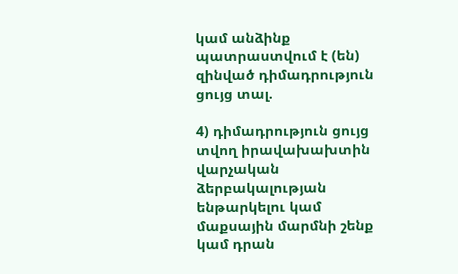կամ անձինք պատրաստվում է (են) զինված դիմադրություն ցույց տալ.

4) դիմադրություն ցույց տվող իրավախախտին վարչական ձերբակալության ենթարկելու կամ մաքսային մարմնի շենք կամ դրան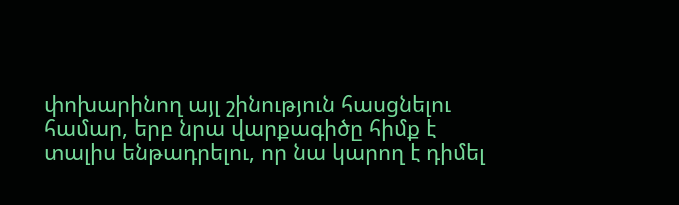փոխարինող այլ շինություն հասցնելու համար, երբ նրա վարքագիծը հիմք է տալիս ենթադրելու, որ նա կարող է դիմել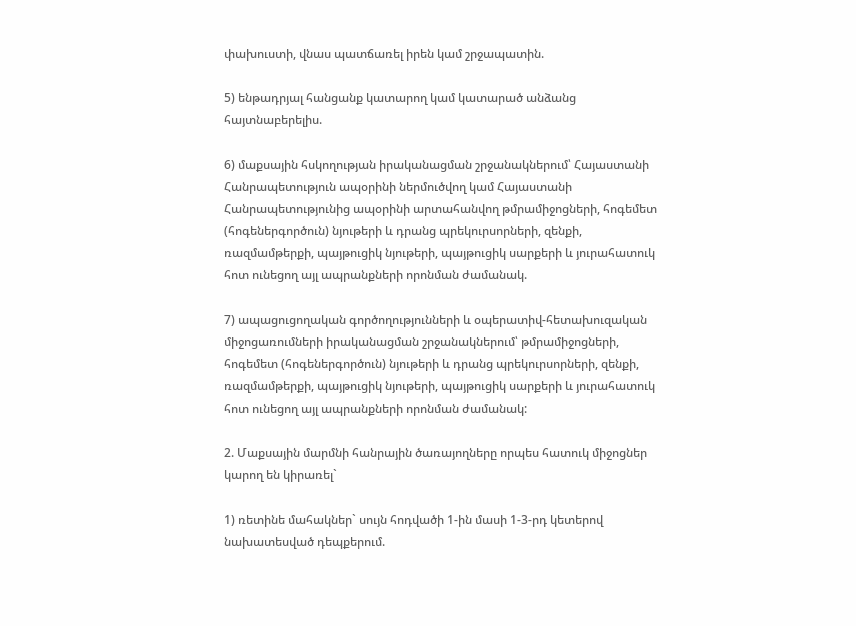փախուստի, վնաս պատճառել իրեն կամ շրջապատին.

5) ենթադրյալ հանցանք կատարող կամ կատարած անձանց հայտնաբերելիս.

6) մաքսային հսկողության իրականացման շրջանակներում՝ Հայաստանի Հանրապետություն ապօրինի ներմուծվող կամ Հայաստանի Հանրապետությունից ապօրինի արտահանվող թմրամիջոցների, հոգեմետ (հոգեներգործուն) նյութերի և դրանց պրեկուրսորների, զենքի, ռազմամթերքի, պայթուցիկ նյութերի, պայթուցիկ սարքերի և յուրահատուկ հոտ ունեցող այլ ապրանքների որոնման ժամանակ.

7) ապացուցողական գործողությունների և օպերատիվ-հետախուզական միջոցառումների իրականացման շրջանակներում՝ թմրամիջոցների, հոգեմետ (հոգեներգործուն) նյութերի և դրանց պրեկուրսորների, զենքի, ռազմամթերքի, պայթուցիկ նյութերի, պայթուցիկ սարքերի և յուրահատուկ հոտ ունեցող այլ ապրանքների որոնման ժամանակ:

2. Մաքսային մարմնի հանրային ծառայողները որպես հատուկ միջոցներ կարող են կիրառել`

1) ռետինե մահակներ` սույն հոդվածի 1-ին մասի 1-3-րդ կետերով նախատեսված դեպքերում.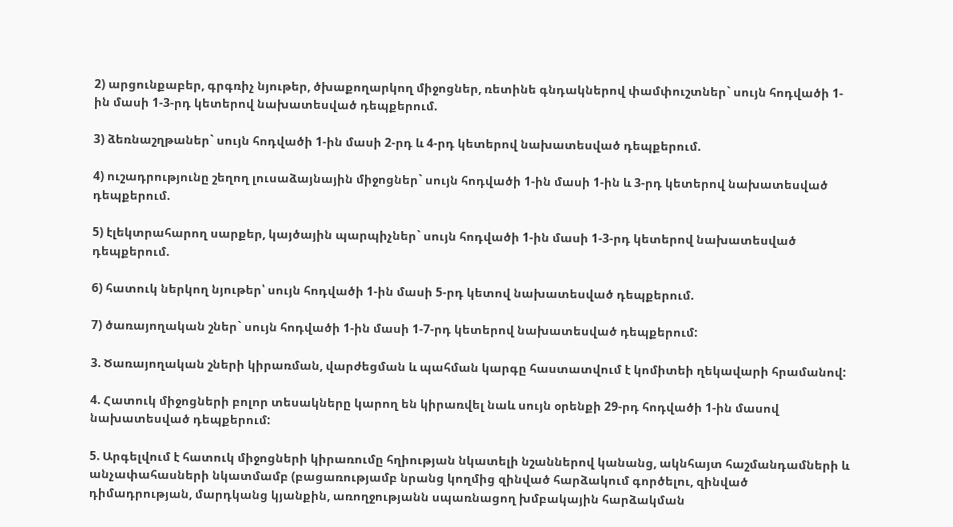2) արցունքաբեր, գրգռիչ նյութեր, ծխաքողարկող միջոցներ, ռետինե գնդակներով փամփուշտներ` սույն հոդվածի 1-ին մասի 1-3-րդ կետերով նախատեսված դեպքերում.

3) ձեռնաշղթաներ` սույն հոդվածի 1-ին մասի 2-րդ և 4-րդ կետերով նախատեսված դեպքերում.

4) ուշադրությունը շեղող լուսաձայնային միջոցներ` սույն հոդվածի 1-ին մասի 1-ին և 3-րդ կետերով նախատեսված դեպքերում.

5) էլեկտրահարող սարքեր, կայծային պարպիչներ` սույն հոդվածի 1-ին մասի 1-3-րդ կետերով նախատեսված դեպքերում.

6) հատուկ ներկող նյութեր՝ սույն հոդվածի 1-ին մասի 5-րդ կետով նախատեսված դեպքերում.

7) ծառայողական շներ` սույն հոդվածի 1-ին մասի 1-7-րդ կետերով նախատեսված դեպքերում:

3. Ծառայողական շների կիրառման, վարժեցման և պահման կարգը հաստատվում է կոմիտեի ղեկավարի հրամանով:

4. Հատուկ միջոցների բոլոր տեսակները կարող են կիրառվել նաև սույն օրենքի 29-րդ հոդվածի 1-ին մասով նախատեսված դեպքերում:

5. Արգելվում է հատուկ միջոցների կիրառումը հղիության նկատելի նշաններով կանանց, ակնհայտ հաշմանդամների և անչափահասների նկատմամբ (բացառությամբ նրանց կողմից զինված հարձակում գործելու, զինված դիմադրության, մարդկանց կյանքին, առողջությանն սպառնացող խմբակային հարձակման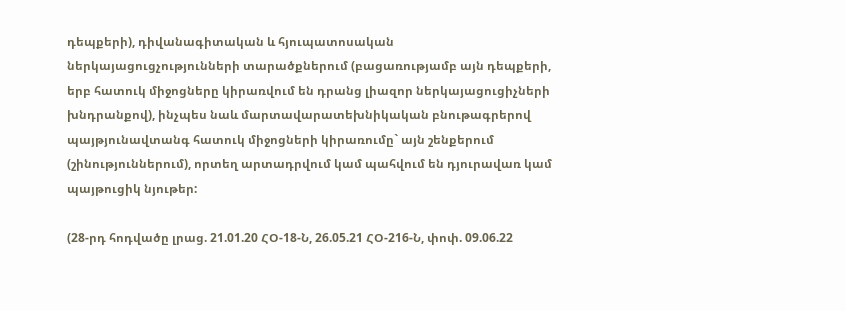դեպքերի), դիվանագիտական և հյուպատոսական ներկայացուցչությունների տարածքներում (բացառությամբ այն դեպքերի, երբ հատուկ միջոցները կիրառվում են դրանց լիազոր ներկայացուցիչների խնդրանքով), ինչպես նաև մարտավարատեխնիկական բնութագրերով պայթյունավտանգ հատուկ միջոցների կիրառումը` այն շենքերում (շինություններում), որտեղ արտադրվում կամ պահվում են դյուրավառ կամ պայթուցիկ նյութեր:

(28-րդ հոդվածը լրաց. 21.01.20 ՀՕ-18-Ն, 26.05.21 ՀՕ-216-Ն, փոփ. 09.06.22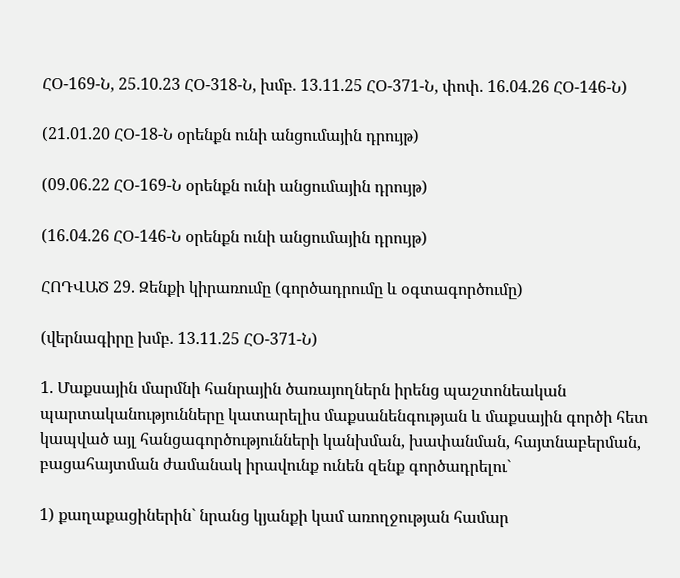ՀՕ-169-Ն, 25.10.23 ՀՕ-318-Ն, խմբ. 13.11.25 ՀՕ-371-Ն, փոփ. 16.04.26 ՀՕ-146-Ն)

(21.01.20 ՀՕ-18-Ն օրենքն ունի անցումային դրույթ)

(09.06.22 ՀՕ-169-Ն օրենքն ունի անցումային դրույթ)

(16.04.26 ՀՕ-146-Ն օրենքն ունի անցումային դրույթ)

ՀՈԴՎԱԾ 29. Զենքի կիրառումը (գործադրումը և օգտագործումը)

(վերնագիրը խմբ. 13.11.25 ՀՕ-371-Ն)

1. Մաքսային մարմնի հանրային ծառայողներն իրենց պաշտոնեական պարտականությունները կատարելիս մաքսանենգության և մաքսային գործի հետ կապված այլ հանցագործությունների կանխման, խափանման, հայտնաբերման, բացահայտման ժամանակ իրավունք ունեն զենք գործադրելու`

1) քաղաքացիներին` նրանց կյանքի կամ առողջության համար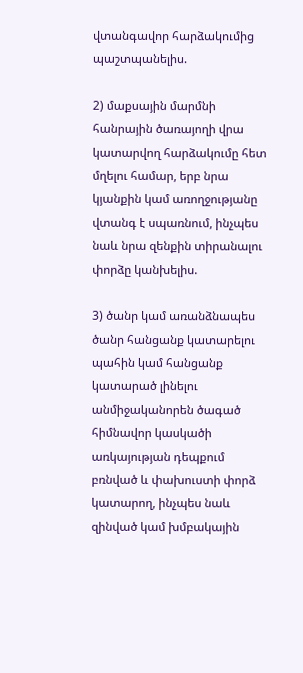վտանգավոր հարձակումից պաշտպանելիս.

2) մաքսային մարմնի հանրային ծառայողի վրա կատարվող հարձակումը հետ մղելու համար, երբ նրա կյանքին կամ առողջությանը վտանգ է սպառնում, ինչպես նաև նրա զենքին տիրանալու փորձը կանխելիս.

3) ծանր կամ առանձնապես ծանր հանցանք կատարելու պահին կամ հանցանք կատարած լինելու անմիջականորեն ծագած հիմնավոր կասկածի առկայության դեպքում բռնված և փախուստի փորձ կատարող, ինչպես նաև զինված կամ խմբակային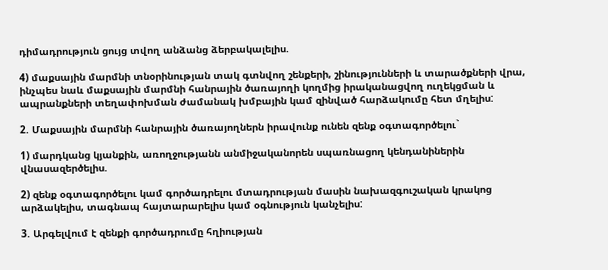դիմադրություն ցույց տվող անձանց ձերբակալելիս.

4) մաքսային մարմնի տնօրինության տակ գտնվող շենքերի, շինությունների և տարածքների վրա, ինչպես նաև մաքսային մարմնի հանրային ծառայողի կողմից իրականացվող ուղեկցման և ապրանքների տեղափոխման ժամանակ խմբային կամ զինված հարձակումը հետ մղելիս:

2. Մաքսային մարմնի հանրային ծառայողներն իրավունք ունեն զենք օգտագործելու`

1) մարդկանց կյանքին, առողջությանն անմիջականորեն սպառնացող կենդանիներին վնասազերծելիս.

2) զենք օգտագործելու կամ գործադրելու մտադրության մասին նախազգուշական կրակոց արձակելիս, տագնապ հայտարարելիս կամ օգնություն կանչելիս:

3. Արգելվում է զենքի գործադրումը հղիության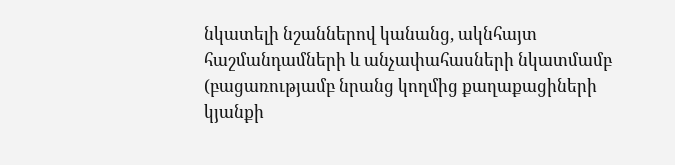նկատելի նշաններով կանանց, ակնհայտ հաշմանդամների և անչափահասների նկատմամբ (բացառությամբ նրանց կողմից քաղաքացիների կյանքի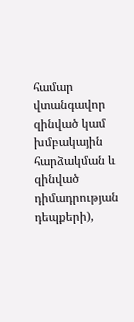համար վտանգավոր զինված կամ խմբակային հարձակման և զինված դիմադրության դեպքերի),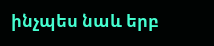ինչպես նաև երբ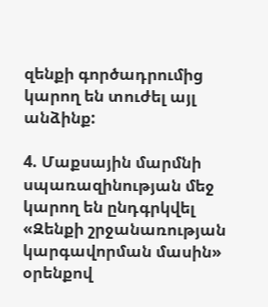զենքի գործադրումից կարող են տուժել այլ անձինք:

4. Մաքսային մարմնի սպառազինության մեջ կարող են ընդգրկվել «Զենքի շրջանառության կարգավորման մասին» օրենքով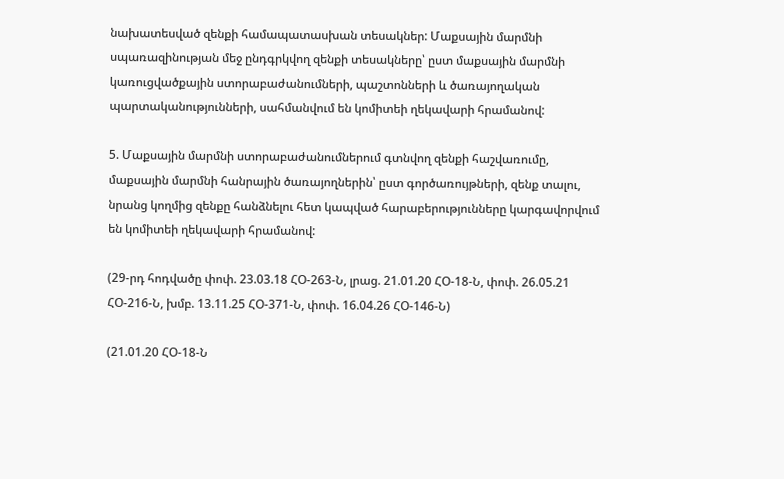նախատեսված զենքի համապատասխան տեսակներ: Մաքսային մարմնի սպառազինության մեջ ընդգրկվող զենքի տեսակները՝ ըստ մաքսային մարմնի կառուցվածքային ստորաբաժանումների, պաշտոնների և ծառայողական պարտականությունների, սահմանվում են կոմիտեի ղեկավարի հրամանով:

5. Մաքսային մարմնի ստորաբաժանումներում գտնվող զենքի հաշվառումը, մաքսային մարմնի հանրային ծառայողներին՝ ըստ գործառույթների, զենք տալու, նրանց կողմից զենքը հանձնելու հետ կապված հարաբերությունները կարգավորվում են կոմիտեի ղեկավարի հրամանով:

(29-րդ հոդվածը փոփ. 23.03.18 ՀՕ-263-Ն, լրաց. 21.01.20 ՀՕ-18-Ն, փոփ. 26.05.21 ՀՕ-216-Ն, խմբ. 13.11.25 ՀՕ-371-Ն, փոփ. 16.04.26 ՀՕ-146-Ն)

(21.01.20 ՀՕ-18-Ն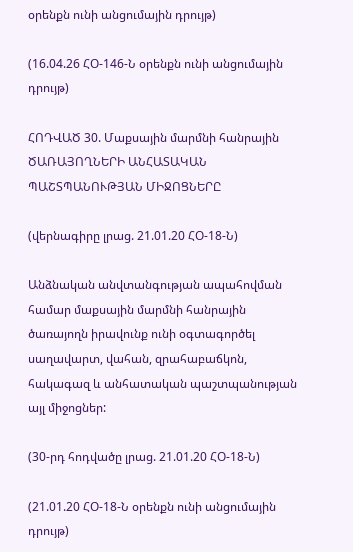օրենքն ունի անցումային դրույթ)

(16.04.26 ՀՕ-146-Ն օրենքն ունի անցումային դրույթ)

ՀՈԴՎԱԾ 30. Մաքսային մարմնի հանրային ԾԱՌԱՅՈՂՆԵՐԻ ԱՆՀԱՏԱԿԱՆ ՊԱՇՏՊԱՆՈՒԹՅԱՆ ՄԻՋՈՑՆԵՐԸ

(վերնագիրը լրաց. 21.01.20 ՀՕ-18-Ն)

Անձնական անվտանգության ապահովման համար մաքսային մարմնի հանրային ծառայողն իրավունք ունի օգտագործել սաղավարտ, վահան, զրահաբաճկոն, հակագազ և անհատական պաշտպանության այլ միջոցներ:

(30-րդ հոդվածը լրաց. 21.01.20 ՀՕ-18-Ն)

(21.01.20 ՀՕ-18-Ն օրենքն ունի անցումային դրույթ)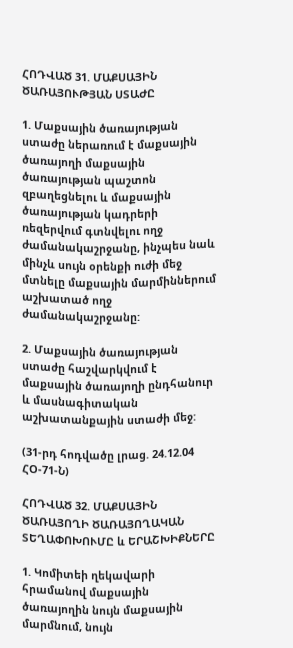ՀՈԴՎԱԾ 31. ՄԱՔՍԱՅԻՆ ԾԱՌԱՅՈՒԹՅԱՆ ՍՏԱԺԸ

1. Մաքսային ծառայության ստաժը ներառում է մաքսային ծառայողի մաքսային ծառայության պաշտոն զբաղեցնելու և մաքսային ծառայության կադրերի ռեզերվում գտնվելու ողջ ժամանակաշրջանը, ինչպես նաև մինչև սույն օրենքի ուժի մեջ մտնելը մաքսային մարմիններում աշխատած ողջ ժամանակաշրջանը:

2. Մաքսային ծառայության ստաժը հաշվարկվում է մաքսային ծառայողի ընդհանուր և մասնագիտական աշխատանքային ստաժի մեջ:

(31-րդ հոդվածը լրաց. 24.12.04 ՀՕ-71-Ն)

ՀՈԴՎԱԾ 32. ՄԱՔՍԱՅԻՆ ԾԱՌԱՅՈՂԻ ԾԱՌԱՅՈՂԱԿԱՆ ՏԵՂԱՓՈԽՈՒՄԸ և ԵՐԱՇԽԻՔՆԵՐԸ

1. Կոմիտեի ղեկավարի հրամանով մաքսային ծառայողին նույն մաքսային մարմնում, նույն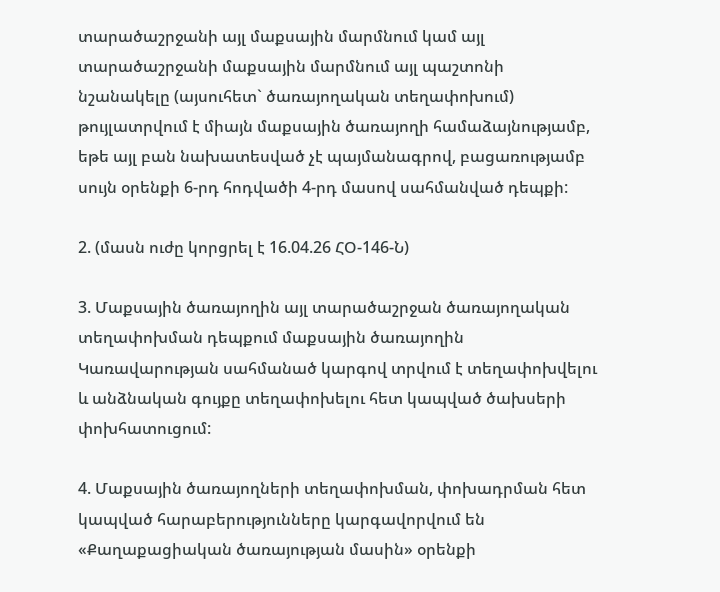տարածաշրջանի այլ մաքսային մարմնում կամ այլ տարածաշրջանի մաքսային մարմնում այլ պաշտոնի նշանակելը (այսուհետ` ծառայողական տեղափոխում) թույլատրվում է միայն մաքսային ծառայողի համաձայնությամբ, եթե այլ բան նախատեսված չէ պայմանագրով, բացառությամբ սույն օրենքի 6-րդ հոդվածի 4-րդ մասով սահմանված դեպքի:

2. (մասն ուժը կորցրել է 16.04.26 ՀՕ-146-Ն)

3. Մաքսային ծառայողին այլ տարածաշրջան ծառայողական տեղափոխման դեպքում մաքսային ծառայողին Կառավարության սահմանած կարգով տրվում է տեղափոխվելու և անձնական գույքը տեղափոխելու հետ կապված ծախսերի փոխհատուցում:

4. Մաքսային ծառայողների տեղափոխման, փոխադրման հետ կապված հարաբերությունները կարգավորվում են «Քաղաքացիական ծառայության մասին» օրենքի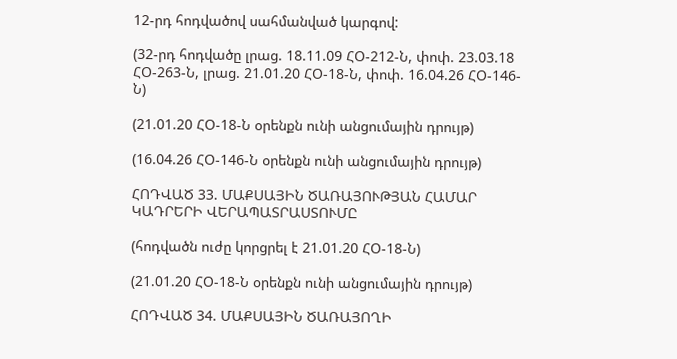12-րդ հոդվածով սահմանված կարգով:

(32-րդ հոդվածը լրաց. 18.11.09 ՀՕ-212-Ն, փոփ. 23.03.18 ՀՕ-263-Ն, լրաց. 21.01.20 ՀՕ-18-Ն, փոփ. 16.04.26 ՀՕ-146-Ն)

(21.01.20 ՀՕ-18-Ն օրենքն ունի անցումային դրույթ)

(16.04.26 ՀՕ-146-Ն օրենքն ունի անցումային դրույթ)

ՀՈԴՎԱԾ 33. ՄԱՔՍԱՅԻՆ ԾԱՌԱՅՈՒԹՅԱՆ ՀԱՄԱՐ ԿԱԴՐԵՐԻ ՎԵՐԱՊԱՏՐԱՍՏՈՒՄԸ

(հոդվածն ուժը կորցրել է 21.01.20 ՀՕ-18-Ն)

(21.01.20 ՀՕ-18-Ն օրենքն ունի անցումային դրույթ)

ՀՈԴՎԱԾ 34. ՄԱՔՍԱՅԻՆ ԾԱՌԱՅՈՂԻ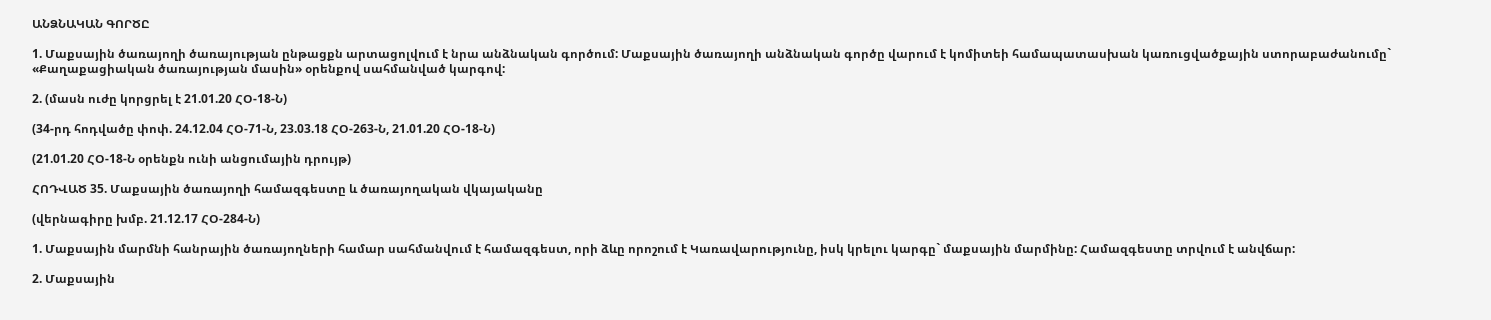ԱՆՁՆԱԿԱՆ ԳՈՐԾԸ

1. Մաքսային ծառայողի ծառայության ընթացքն արտացոլվում է նրա անձնական գործում: Մաքսային ծառայողի անձնական գործը վարում է կոմիտեի համապատասխան կառուցվածքային ստորաբաժանումը` «Քաղաքացիական ծառայության մասին» օրենքով սահմանված կարգով:

2. (մասն ուժը կորցրել է 21.01.20 ՀՕ-18-Ն)

(34-րդ հոդվածը փոփ. 24.12.04 ՀՕ-71-Ն, 23.03.18 ՀՕ-263-Ն, 21.01.20 ՀՕ-18-Ն)

(21.01.20 ՀՕ-18-Ն օրենքն ունի անցումային դրույթ)

ՀՈԴՎԱԾ 35. Մաքսային ծառայողի համազգեստը և ծառայողական վկայականը

(վերնագիրը խմբ. 21.12.17 ՀՕ-284-Ն)

1. Մաքսային մարմնի հանրային ծառայողների համար սահմանվում է համազգեստ, որի ձևը որոշում է Կառավարությունը, իսկ կրելու կարգը` մաքսային մարմինը: Համազգեստը տրվում է անվճար:

2. Մաքսային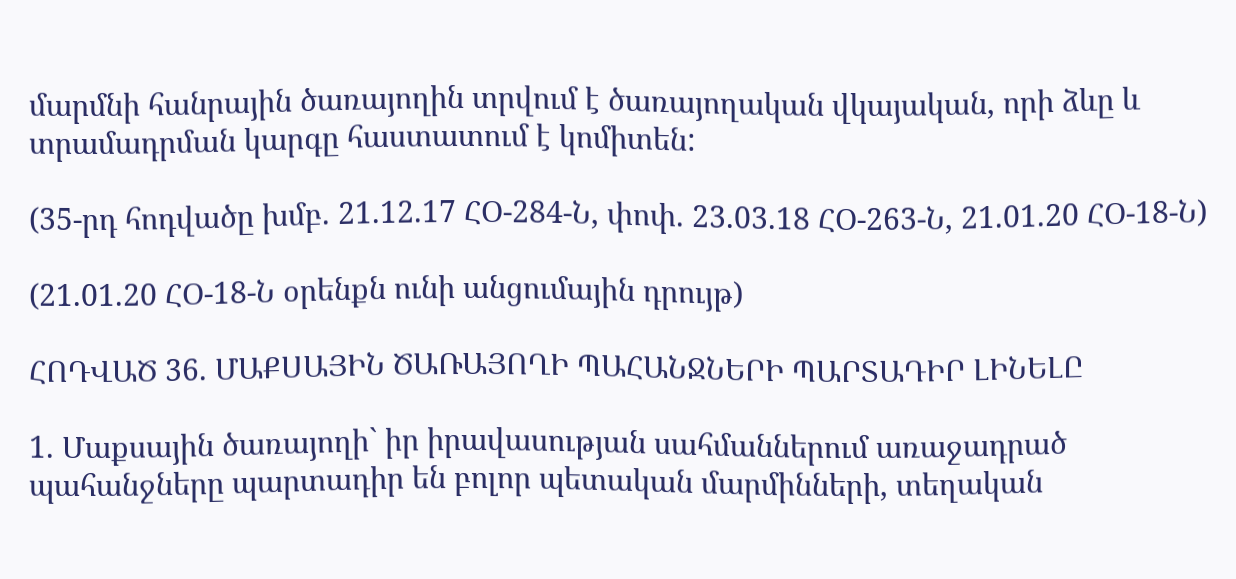մարմնի հանրային ծառայողին տրվում է ծառայողական վկայական, որի ձևը և տրամադրման կարգը հաստատում է կոմիտեն:

(35-րդ հոդվածը խմբ. 21.12.17 ՀՕ-284-Ն, փոփ. 23.03.18 ՀՕ-263-Ն, 21.01.20 ՀՕ-18-Ն)

(21.01.20 ՀՕ-18-Ն օրենքն ունի անցումային դրույթ)

ՀՈԴՎԱԾ 36. ՄԱՔՍԱՅԻՆ ԾԱՌԱՅՈՂԻ ՊԱՀԱՆՋՆԵՐԻ ՊԱՐՏԱԴԻՐ ԼԻՆԵԼԸ

1. Մաքսային ծառայողի` իր իրավասության սահմաններում առաջադրած պահանջները պարտադիր են բոլոր պետական մարմինների, տեղական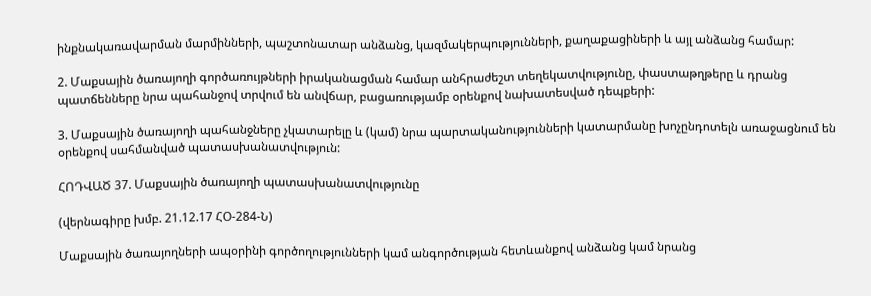ինքնակառավարման մարմինների, պաշտոնատար անձանց, կազմակերպությունների, քաղաքացիների և այլ անձանց համար:

2. Մաքսային ծառայողի գործառույթների իրականացման համար անհրաժեշտ տեղեկատվությունը, փաստաթղթերը և դրանց պատճենները նրա պահանջով տրվում են անվճար, բացառությամբ օրենքով նախատեսված դեպքերի:

3. Մաքսային ծառայողի պահանջները չկատարելը և (կամ) նրա պարտականությունների կատարմանը խոչընդոտելն առաջացնում են օրենքով սահմանված պատասխանատվություն:

ՀՈԴՎԱԾ 37. Մաքսային ծառայողի պատասխանատվությունը

(վերնագիրը խմբ. 21.12.17 ՀՕ-284-Ն)

Մաքսային ծառայողների ապօրինի գործողությունների կամ անգործության հետևանքով անձանց կամ նրանց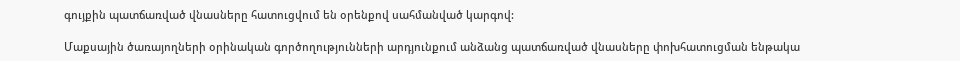գույքին պատճառված վնասները հատուցվում են օրենքով սահմանված կարգով:

Մաքսային ծառայողների օրինական գործողությունների արդյունքում անձանց պատճառված վնասները փոխհատուցման ենթակա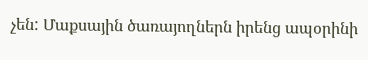չեն: Մաքսային ծառայողներն իրենց ապօրինի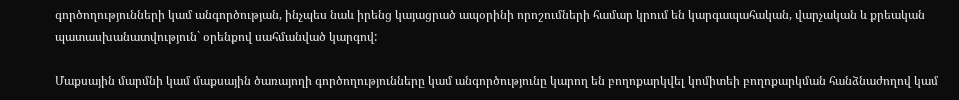գործողությունների կամ անգործության, ինչպես նաև իրենց կայացրած ապօրինի որոշումների համար կրում են կարգապահական, վարչական և քրեական պատասխանատվություն` օրենքով սահմանված կարգով:

Մաքսային մարմնի կամ մաքսային ծառայողի գործողությունները կամ անգործությունը կարող են բողոքարկվել կոմիտեի բողոքարկման հանձնաժողով կամ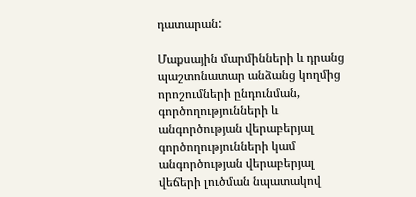դատարան:

Մաքսային մարմինների և դրանց պաշտոնատար անձանց կողմից որոշումների ընդունման, գործողությունների և անգործության վերաբերյալ գործողությունների կամ անգործության վերաբերյալ վեճերի լուծման նպատակով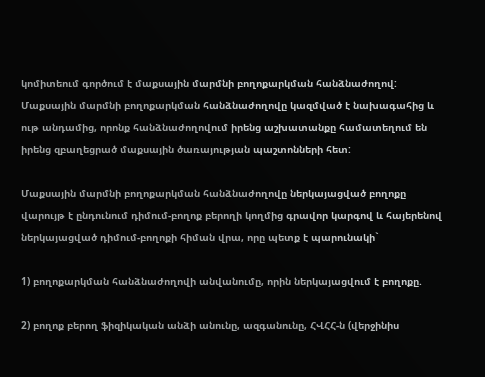կոմիտեում գործում է մաքսային մարմնի բողոքարկման հանձնաժողով: Մաքսային մարմնի բողոքարկման հանձնաժողովը կազմված է նախագահից և ութ անդամից, որոնք հանձնաժողովում իրենց աշխատանքը համատեղում են իրենց զբաղեցրած մաքսային ծառայության պաշտոնների հետ:

Մաքսային մարմնի բողոքարկման հանձնաժողովը ներկայացված բողոքը վարույթ է ընդունում դիմում-բողոք բերողի կողմից գրավոր կարգով և հայերենով ներկայացված դիմում-բողոքի հիման վրա, որը պետք է պարունակի`

1) բողոքարկման հանձնաժողովի անվանումը, որին ներկայացվում է բողոքը.

2) բողոք բերող ֆիզիկական անձի անունը, ազգանունը, ՀՎՀՀ-ն (վերջինիս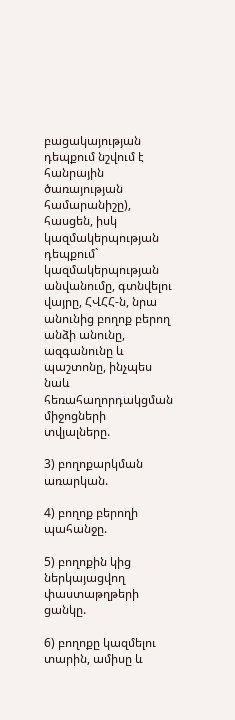բացակայության դեպքում նշվում է հանրային ծառայության համարանիշը), հասցեն, իսկ կազմակերպության դեպքում` կազմակերպության անվանումը, գտնվելու վայրը, ՀՎՀՀ-ն, նրա անունից բողոք բերող անձի անունը, ազգանունը և պաշտոնը, ինչպես նաև հեռահաղորդակցման միջոցների տվյալները.

3) բողոքարկման առարկան.

4) բողոք բերողի պահանջը.

5) բողոքին կից ներկայացվող փաստաթղթերի ցանկը.

6) բողոքը կազմելու տարին, ամիսը և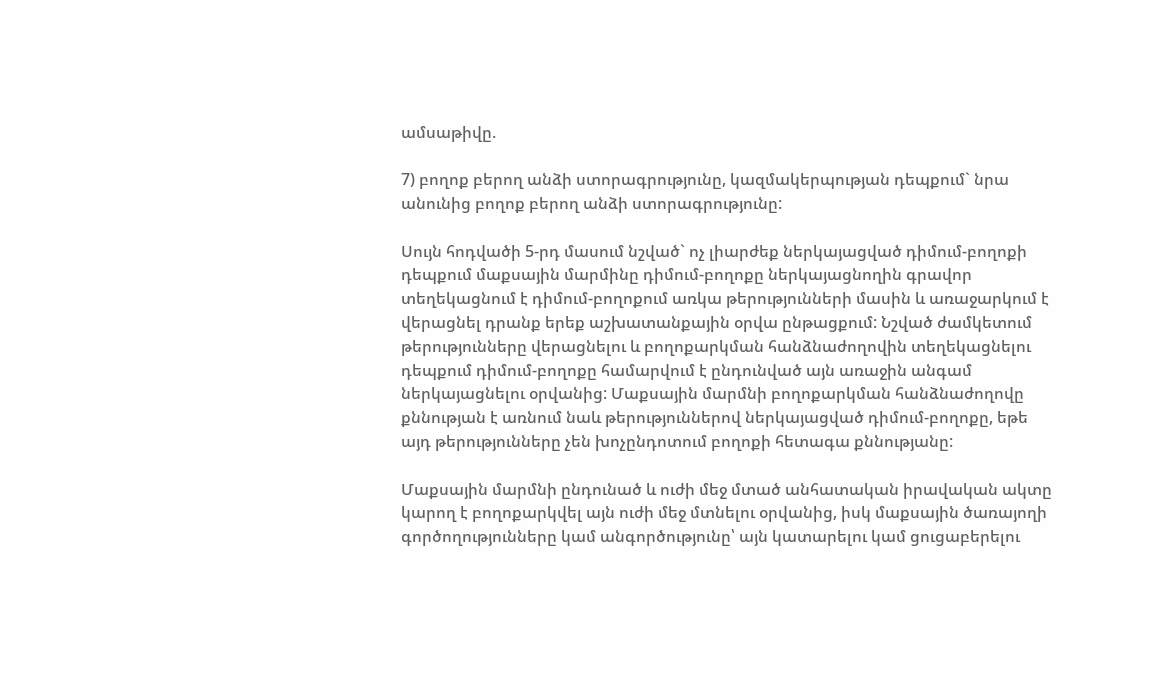ամսաթիվը.

7) բողոք բերող անձի ստորագրությունը, կազմակերպության դեպքում` նրա անունից բողոք բերող անձի ստորագրությունը:

Սույն հոդվածի 5-րդ մասում նշված` ոչ լիարժեք ներկայացված դիմում-բողոքի դեպքում մաքսային մարմինը դիմում-բողոքը ներկայացնողին գրավոր տեղեկացնում է դիմում-բողոքում առկա թերությունների մասին և առաջարկում է վերացնել դրանք երեք աշխատանքային օրվա ընթացքում: Նշված ժամկետում թերությունները վերացնելու և բողոքարկման հանձնաժողովին տեղեկացնելու դեպքում դիմում-բողոքը համարվում է ընդունված այն առաջին անգամ ներկայացնելու օրվանից: Մաքսային մարմնի բողոքարկման հանձնաժողովը քննության է առնում նաև թերություններով ներկայացված դիմում-բողոքը, եթե այդ թերությունները չեն խոչընդոտում բողոքի հետագա քննությանը:

Մաքսային մարմնի ընդունած և ուժի մեջ մտած անհատական իրավական ակտը կարող է բողոքարկվել այն ուժի մեջ մտնելու օրվանից, իսկ մաքսային ծառայողի գործողությունները կամ անգործությունը՝ այն կատարելու կամ ցուցաբերելու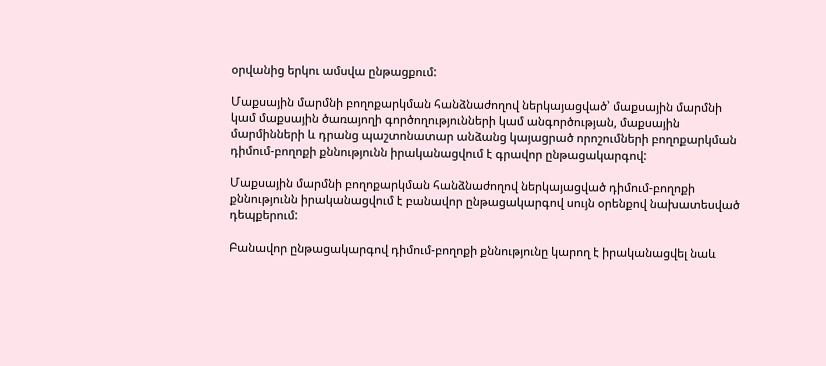օրվանից երկու ամսվա ընթացքում:

Մաքսային մարմնի բողոքարկման հանձնաժողով ներկայացված՝ մաքսային մարմնի կամ մաքսային ծառայողի գործողությունների կամ անգործության, մաքսային մարմինների և դրանց պաշտոնատար անձանց կայացրած որոշումների բողոքարկման դիմում-բողոքի քննությունն իրականացվում է գրավոր ընթացակարգով:

Մաքսային մարմնի բողոքարկման հանձնաժողով ներկայացված դիմում-բողոքի քննությունն իրականացվում է բանավոր ընթացակարգով սույն օրենքով նախատեսված դեպքերում:

Բանավոր ընթացակարգով դիմում-բողոքի քննությունը կարող է իրականացվել նաև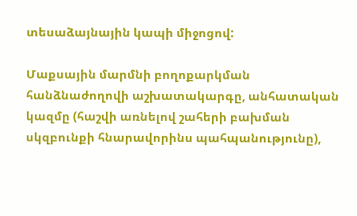տեսաձայնային կապի միջոցով:

Մաքսային մարմնի բողոքարկման հանձնաժողովի աշխատակարգը, անհատական կազմը (հաշվի առնելով շահերի բախման սկզբունքի հնարավորինս պահպանությունը),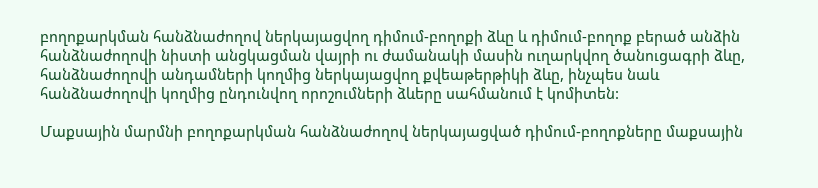բողոքարկման հանձնաժողով ներկայացվող դիմում-բողոքի ձևը և դիմում-բողոք բերած անձին հանձնաժողովի նիստի անցկացման վայրի ու ժամանակի մասին ուղարկվող ծանուցագրի ձևը, հանձնաժողովի անդամների կողմից ներկայացվող քվեաթերթիկի ձևը, ինչպես նաև հանձնաժողովի կողմից ընդունվող որոշումների ձևերը սահմանում է կոմիտեն:

Մաքսային մարմնի բողոքարկման հանձնաժողով ներկայացված դիմում-բողոքները մաքսային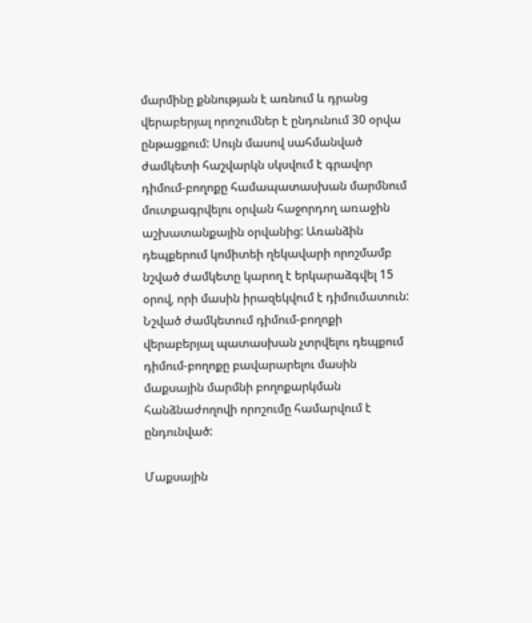մարմինը քննության է առնում և դրանց վերաբերյալ որոշումներ է ընդունում 30 օրվա ընթացքում: Սույն մասով սահմանված ժամկետի հաշվարկն սկսվում է գրավոր դիմում-բողոքը համապատասխան մարմնում մուտքագրվելու օրվան հաջորդող առաջին աշխատանքային օրվանից: Առանձին դեպքերում կոմիտեի ղեկավարի որոշմամբ նշված ժամկետը կարող է երկարաձգվել 15 օրով, որի մասին իրազեկվում է դիմումատուն: Նշված ժամկետում դիմում-բողոքի վերաբերյալ պատասխան չտրվելու դեպքում դիմում-բողոքը բավարարելու մասին մաքսային մարմնի բողոքարկման հանձնաժողովի որոշումը համարվում է ընդունված:

Մաքսային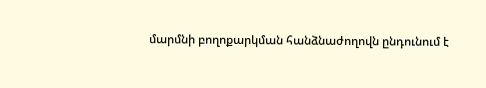մարմնի բողոքարկման հանձնաժողովն ընդունում է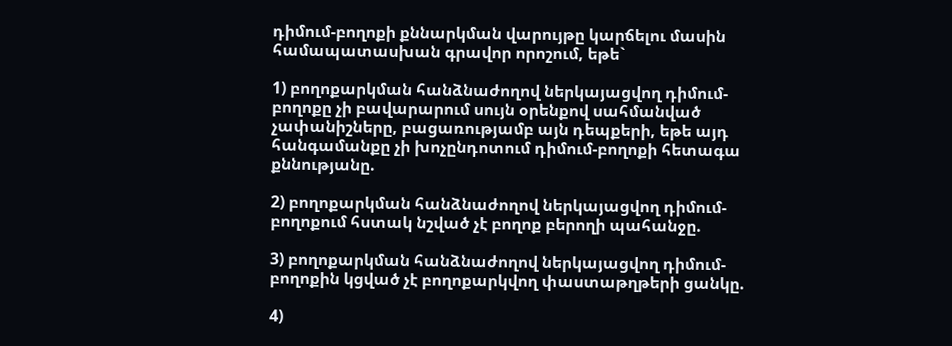դիմում-բողոքի քննարկման վարույթը կարճելու մասին համապատասխան գրավոր որոշում, եթե`

1) բողոքարկման հանձնաժողով ներկայացվող դիմում-բողոքը չի բավարարում սույն օրենքով սահմանված չափանիշները, բացառությամբ այն դեպքերի, եթե այդ հանգամանքը չի խոչընդոտում դիմում-բողոքի հետագա քննությանը.

2) բողոքարկման հանձնաժողով ներկայացվող դիմում-բողոքում հստակ նշված չէ բողոք բերողի պահանջը.

3) բողոքարկման հանձնաժողով ներկայացվող դիմում-բողոքին կցված չէ բողոքարկվող փաստաթղթերի ցանկը.

4)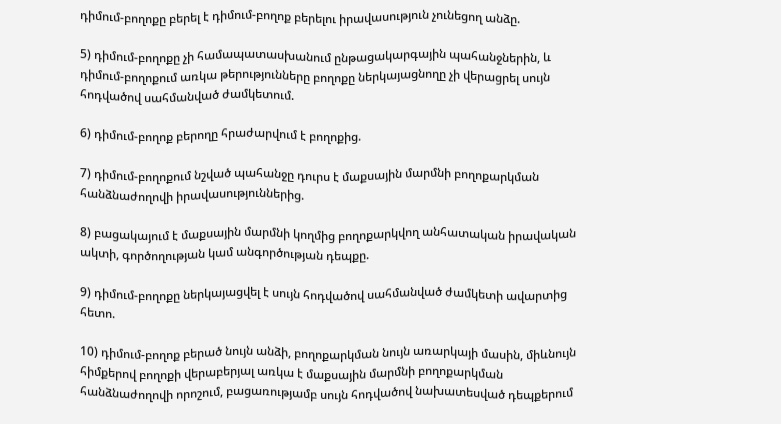դիմում-բողոքը բերել է դիմում-բողոք բերելու իրավասություն չունեցող անձը.

5) դիմում-բողոքը չի համապատասխանում ընթացակարգային պահանջներին, և դիմում-բողոքում առկա թերությունները բողոքը ներկայացնողը չի վերացրել սույն հոդվածով սահմանված ժամկետում.

6) դիմում-բողոք բերողը հրաժարվում է բողոքից.

7) դիմում-բողոքում նշված պահանջը դուրս է մաքսային մարմնի բողոքարկման հանձնաժողովի իրավասություններից.

8) բացակայում է մաքսային մարմնի կողմից բողոքարկվող անհատական իրավական ակտի, գործողության կամ անգործության դեպքը.

9) դիմում-բողոքը ներկայացվել է սույն հոդվածով սահմանված ժամկետի ավարտից հետո.

10) դիմում-բողոք բերած նույն անձի, բողոքարկման նույն առարկայի մասին, միևնույն հիմքերով բողոքի վերաբերյալ առկա է մաքսային մարմնի բողոքարկման հանձնաժողովի որոշում, բացառությամբ սույն հոդվածով նախատեսված դեպքերում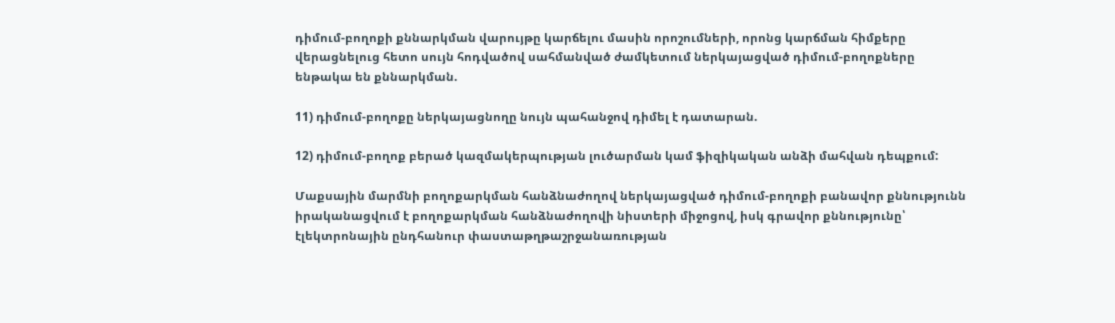դիմում-բողոքի քննարկման վարույթը կարճելու մասին որոշումների, որոնց կարճման հիմքերը վերացնելուց հետո սույն հոդվածով սահմանված ժամկետում ներկայացված դիմում-բողոքները ենթակա են քննարկման.

11) դիմում-բողոքը ներկայացնողը նույն պահանջով դիմել է դատարան.

12) դիմում-բողոք բերած կազմակերպության լուծարման կամ ֆիզիկական անձի մահվան դեպքում:

Մաքսային մարմնի բողոքարկման հանձնաժողով ներկայացված դիմում-բողոքի բանավոր քննությունն իրականացվում է բողոքարկման հանձնաժողովի նիստերի միջոցով, իսկ գրավոր քննությունը՝ էլեկտրոնային ընդհանուր փաստաթղթաշրջանառության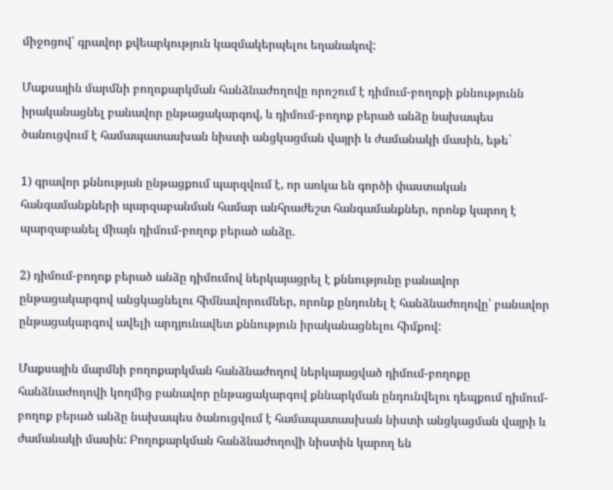միջոցով՝ գրավոր քվեարկություն կազմակերպելու եղանակով:

Մաքսային մարմնի բողոքարկման հանձնաժողովը որոշում է դիմում-բողոքի քննությունն իրականացնել բանավոր ընթացակարգով, և դիմում-բողոք բերած անձը նախապես ծանուցվում է համապատասխան նիստի անցկացման վայրի և ժամանակի մասին, եթե`

1) գրավոր քննության ընթացքում պարզվում է, որ առկա են գործի փաստական հանգամանքների պարզաբանման համար անհրաժեշտ հանգամանքներ, որոնք կարող է պարզաբանել միայն դիմում-բողոք բերած անձը.

2) դիմում-բողոք բերած անձը դիմումով ներկայացրել է քննությունը բանավոր ընթացակարգով անցկացնելու հիմնավորումներ, որոնք ընդունել է հանձնաժողովը՝ բանավոր ընթացակարգով ավելի արդյունավետ քննություն իրականացնելու հիմքով:

Մաքսային մարմնի բողոքարկման հանձնաժողով ներկայացված դիմում-բողոքը հանձնաժողովի կողմից բանավոր ընթացակարգով քննարկման ընդունվելու դեպքում դիմում-բողոք բերած անձը նախապես ծանուցվում է համապատասխան նիստի անցկացման վայրի և ժամանակի մասին: Բողոքարկման հանձնաժողովի նիստին կարող են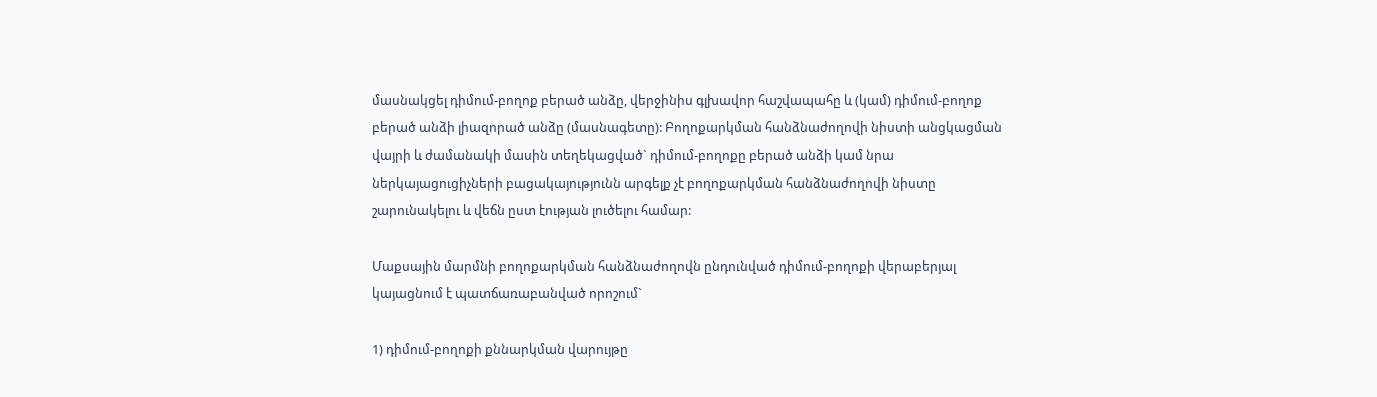մասնակցել դիմում-բողոք բերած անձը, վերջինիս գլխավոր հաշվապահը և (կամ) դիմում-բողոք բերած անձի լիազորած անձը (մասնագետը): Բողոքարկման հանձնաժողովի նիստի անցկացման վայրի և ժամանակի մասին տեղեկացված` դիմում-բողոքը բերած անձի կամ նրա ներկայացուցիչների բացակայությունն արգելք չէ բողոքարկման հանձնաժողովի նիստը շարունակելու և վեճն ըստ էության լուծելու համար:

Մաքսային մարմնի բողոքարկման հանձնաժողովն ընդունված դիմում-բողոքի վերաբերյալ կայացնում է պատճառաբանված որոշում`

1) դիմում-բողոքի քննարկման վարույթը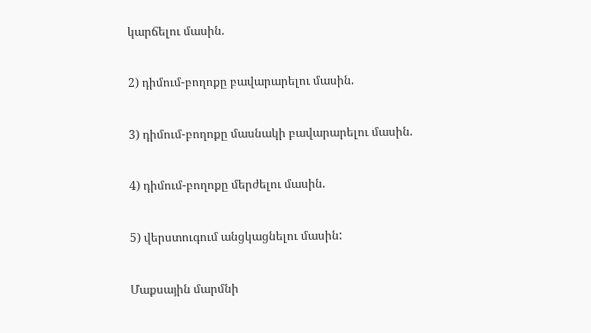կարճելու մասին.

2) դիմում-բողոքը բավարարելու մասին.

3) դիմում-բողոքը մասնակի բավարարելու մասին.

4) դիմում-բողոքը մերժելու մասին.

5) վերստուգում անցկացնելու մասին:

Մաքսային մարմնի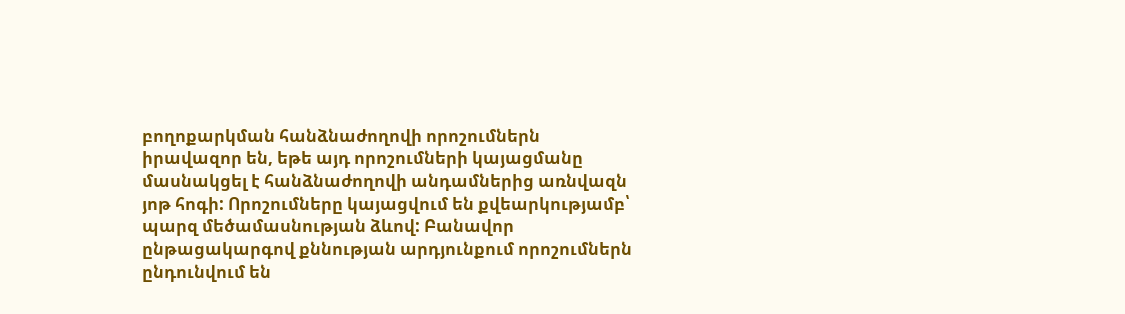բողոքարկման հանձնաժողովի որոշումներն իրավազոր են, եթե այդ որոշումների կայացմանը մասնակցել է հանձնաժողովի անդամներից առնվազն յոթ հոգի: Որոշումները կայացվում են քվեարկությամբ՝ պարզ մեծամասնության ձևով: Բանավոր ընթացակարգով քննության արդյունքում որոշումներն ընդունվում են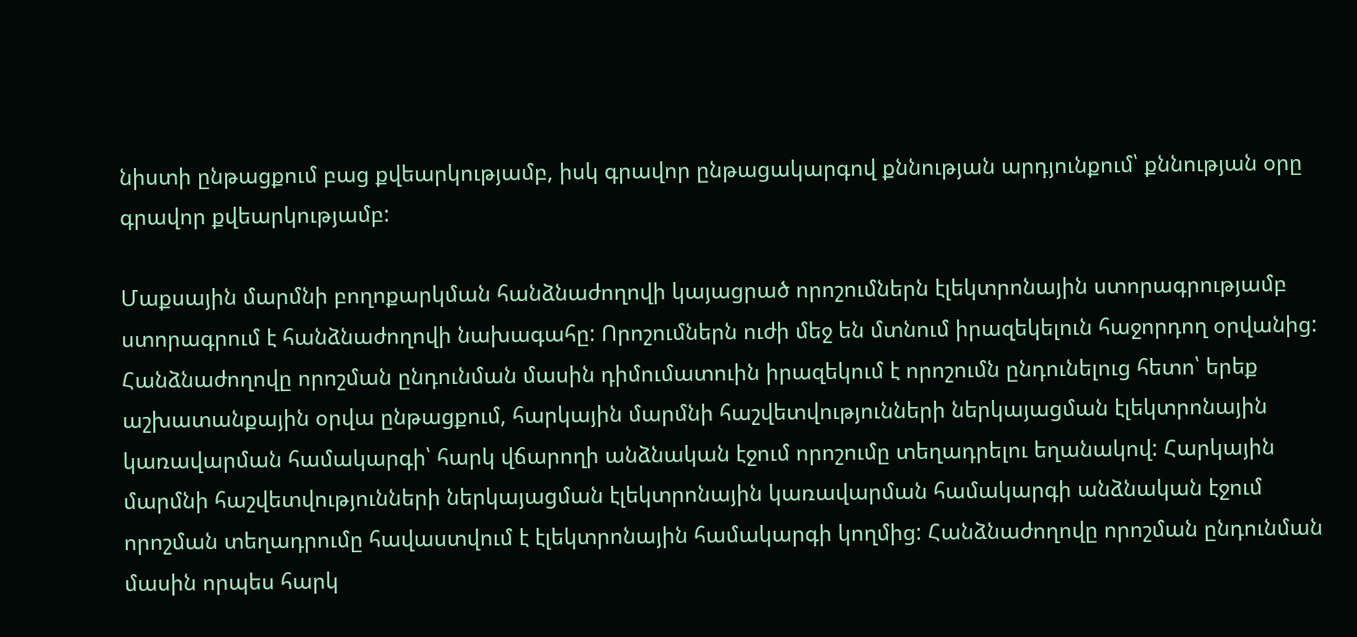նիստի ընթացքում բաց քվեարկությամբ, իսկ գրավոր ընթացակարգով քննության արդյունքում՝ քննության օրը գրավոր քվեարկությամբ:

Մաքսային մարմնի բողոքարկման հանձնաժողովի կայացրած որոշումներն էլեկտրոնային ստորագրությամբ ստորագրում է հանձնաժողովի նախագահը: Որոշումներն ուժի մեջ են մտնում իրազեկելուն հաջորդող օրվանից: Հանձնաժողովը որոշման ընդունման մասին դիմումատուին իրազեկում է որոշումն ընդունելուց հետո՝ երեք աշխատանքային օրվա ընթացքում, հարկային մարմնի հաշվետվությունների ներկայացման էլեկտրոնային կառավարման համակարգի՝ հարկ վճարողի անձնական էջում որոշումը տեղադրելու եղանակով: Հարկային մարմնի հաշվետվությունների ներկայացման էլեկտրոնային կառավարման համակարգի անձնական էջում որոշման տեղադրումը հավաստվում է էլեկտրոնային համակարգի կողմից: Հանձնաժողովը որոշման ընդունման մասին որպես հարկ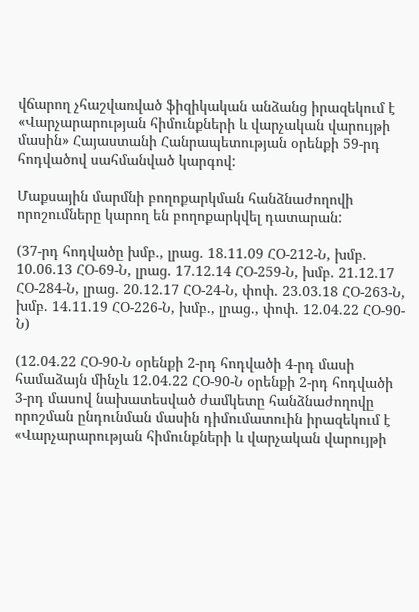վճարող չհաշվառված ֆիզիկական անձանց իրազեկում է «Վարչարարության հիմունքների և վարչական վարույթի մասին» Հայաստանի Հանրապետության օրենքի 59-րդ հոդվածով սահմանված կարգով:

Մաքսային մարմնի բողոքարկման հանձնաժողովի որոշումները կարող են բողոքարկվել դատարան:

(37-րդ հոդվածը խմբ., լրաց. 18.11.09 ՀՕ-212-Ն, խմբ. 10.06.13 ՀՕ-69-Ն, լրաց. 17.12.14 ՀՕ-259-Ն, խմբ. 21.12.17 ՀՕ-284-Ն, լրաց. 20.12.17 ՀՕ-24-Ն, փոփ. 23.03.18 ՀՕ-263-Ն, խմբ. 14.11.19 ՀՕ-226-Ն, խմբ., լրաց., փոփ. 12.04.22 ՀՕ-90-Ն)

(12.04.22 ՀՕ-90-Ն օրենքի 2-րդ հոդվածի 4-րդ մասի համաձայն մինչև 12.04.22 ՀՕ-90-Ն օրենքի 2-րդ հոդվածի 3-րդ մասով նախատեսված ժամկետը հանձնաժողովը որոշման ընդունման մասին դիմումատուին իրազեկում է «Վարչարարության հիմունքների և վարչական վարույթի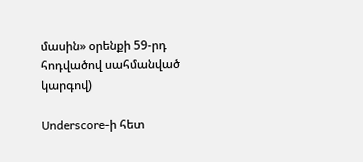մասին» օրենքի 59-րդ հոդվածով սահմանված կարգով)

Underscore-ի հետ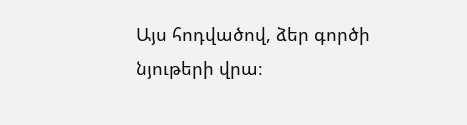Այս հոդվածով, ձեր գործի նյութերի վրա։